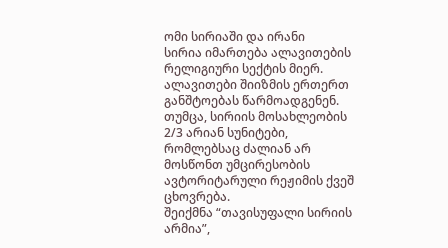ომი სირიაში და ირანი
სირია იმართება ალავითების რელიგიური სექტის მიერ. ალავითები შიიზმის ერთერთ განშტოებას წარმოადგენენ. თუმცა, სირიის მოსახლეობის 2/3 არიან სუნიტები, რომლებსაც ძალიან არ მოსწონთ უმცირესობის ავტორიტარული რეჟიმის ქვეშ ცხოვრება.
შეიქმნა “თავისუფალი სირიის არმია”,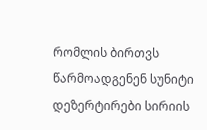რომლის ბირთვს წარმოადგენენ სუნიტი დეზერტირები სირიის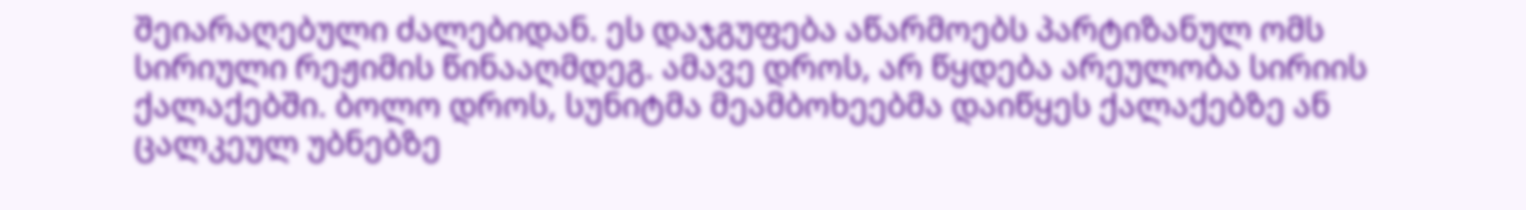შეიარაღებული ძალებიდან. ეს დაჯგუფება აწარმოებს პარტიზანულ ომს სირიული რეჟიმის წინააღმდეგ. ამავე დროს, არ წყდება არეულობა სირიის ქალაქებში. ბოლო დროს, სუნიტმა მეამბოხეებმა დაიწყეს ქალაქებზე ან ცალკეულ უბნებზე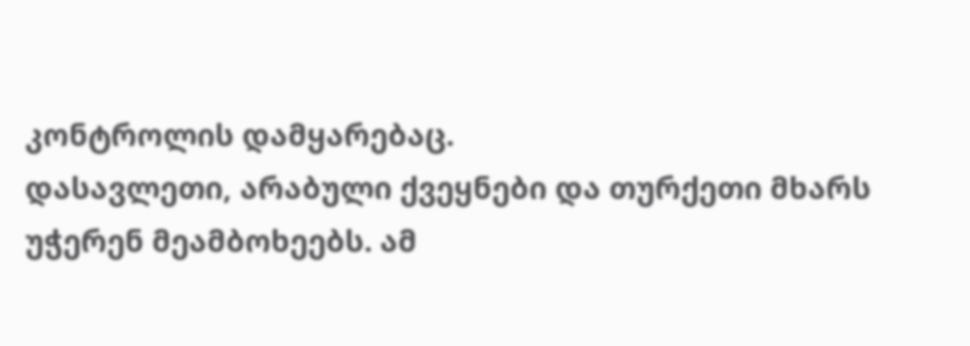კონტროლის დამყარებაც.
დასავლეთი, არაბული ქვეყნები და თურქეთი მხარს უჭერენ მეამბოხეებს. ამ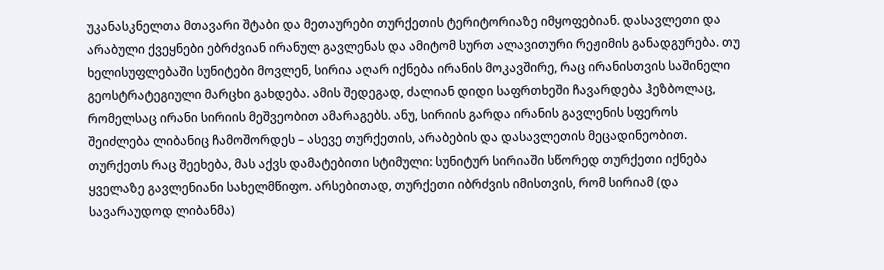უკანასკნელთა მთავარი შტაბი და მეთაურები თურქეთის ტერიტორიაზე იმყოფებიან. დასავლეთი და არაბული ქვეყნები ებრძვიან ირანულ გავლენას და ამიტომ სურთ ალავითური რეჟიმის განადგურება. თუ ხელისუფლებაში სუნიტები მოვლენ, სირია აღარ იქნება ირანის მოკავშირე, რაც ირანისთვის საშინელი გეოსტრატეგიული მარცხი გახდება. ამის შედეგად, ძალიან დიდი საფრთხეში ჩავარდება ჰეზბოლაც, რომელსაც ირანი სირიის მეშვეობით ამარაგებს. ანუ, სირიის გარდა ირანის გავლენის სფეროს შეიძლება ლიბანიც ჩამოშორდეს – ასევე თურქეთის, არაბების და დასავლეთის მეცადინეობით.
თურქეთს რაც შეეხება, მას აქვს დამატებითი სტიმული: სუნიტურ სირიაში სწორედ თურქეთი იქნება ყველაზე გავლენიანი სახელმწიფო. არსებითად, თურქეთი იბრძვის იმისთვის, რომ სირიამ (და სავარაუდოდ ლიბანმა)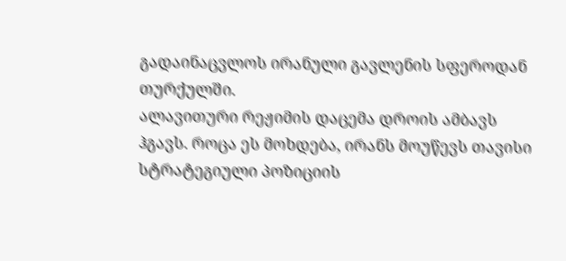გადაინაცვლოს ირანული გავლენის სფეროდან თურქულში.
ალავითური რეჟიმის დაცემა დროის ამბავს ჰგავს. როცა ეს მოხდება, ირანს მოუწევს თავისი სტრატეგიული პოზიციის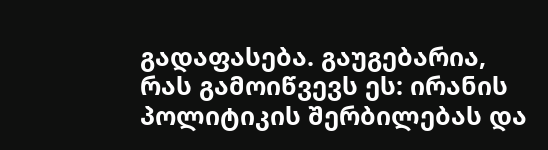გადაფასება. გაუგებარია, რას გამოიწვევს ეს: ირანის პოლიტიკის შერბილებას და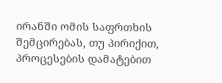ირანში ომის საფრთხის შემცირებას, თუ პირიქით, პროცესების დამატებით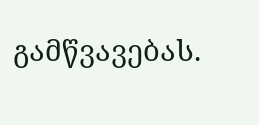გამწვავებას.